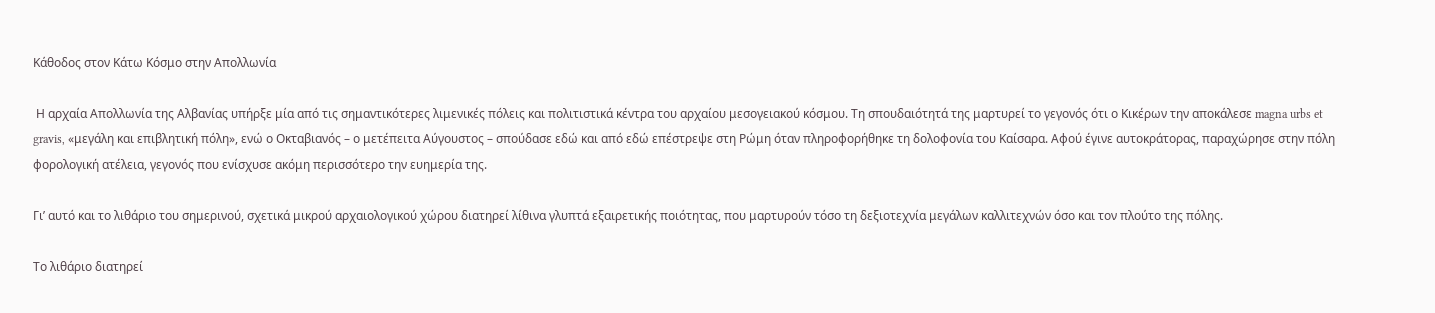Κάθοδος στον Κάτω Κόσμο στην Απολλωνία

 Η αρχαία Απολλωνία της Αλβανίας υπήρξε μία από τις σημαντικότερες λιμενικές πόλεις και πολιτιστικά κέντρα του αρχαίου μεσογειακού κόσμου. Τη σπουδαιότητά της μαρτυρεί το γεγονός ότι ο Κικέρων την αποκάλεσε magna urbs et gravis, «μεγάλη και επιβλητική πόλη», ενώ ο Οκταβιανός – ο μετέπειτα Αύγουστος – σπούδασε εδώ και από εδώ επέστρεψε στη Ρώμη όταν πληροφορήθηκε τη δολοφονία του Καίσαρα. Αφού έγινε αυτοκράτορας, παραχώρησε στην πόλη φορολογική ατέλεια, γεγονός που ενίσχυσε ακόμη περισσότερο την ευημερία της.

Γι’ αυτό και το λιθάριο του σημερινού, σχετικά μικρού αρχαιολογικού χώρου διατηρεί λίθινα γλυπτά εξαιρετικής ποιότητας, που μαρτυρούν τόσο τη δεξιοτεχνία μεγάλων καλλιτεχνών όσο και τον πλούτο της πόλης.

Το λιθάριο διατηρεί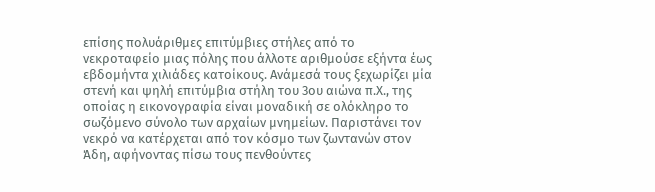επίσης πολυάριθμες επιτύμβιες στήλες από το νεκροταφείο μιας πόλης που άλλοτε αριθμούσε εξήντα έως εβδομήντα χιλιάδες κατοίκους. Ανάμεσά τους ξεχωρίζει μία στενή και ψηλή επιτύμβια στήλη του 3ου αιώνα π.Χ., της οποίας η εικονογραφία είναι μοναδική σε ολόκληρο το σωζόμενο σύνολο των αρχαίων μνημείων. Παριστάνει τον νεκρό να κατέρχεται από τον κόσμο των ζωντανών στον Άδη, αφήνοντας πίσω τους πενθούντες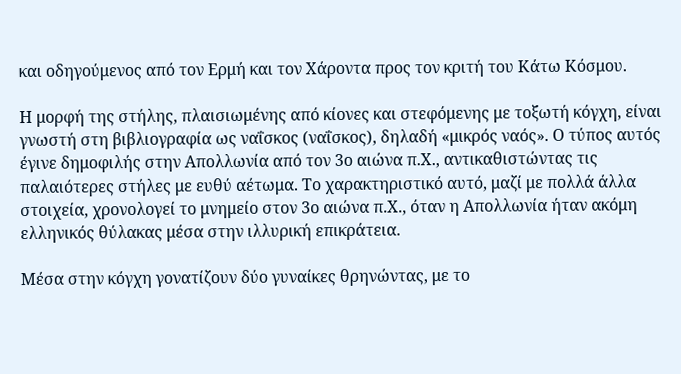και οδηγούμενος από τον Ερμή και τον Χάροντα προς τον κριτή του Κάτω Κόσμου.

Η μορφή της στήλης, πλαισιωμένης από κίονες και στεφόμενης με τοξωτή κόγχη, είναι γνωστή στη βιβλιογραφία ως ναΐσκος (ναΐσκος), δηλαδή «μικρός ναός». Ο τύπος αυτός έγινε δημοφιλής στην Απολλωνία από τον 3ο αιώνα π.Χ., αντικαθιστώντας τις παλαιότερες στήλες με ευθύ αέτωμα. Το χαρακτηριστικό αυτό, μαζί με πολλά άλλα στοιχεία, χρονολογεί το μνημείο στον 3ο αιώνα π.Χ., όταν η Απολλωνία ήταν ακόμη ελληνικός θύλακας μέσα στην ιλλυρική επικράτεια.

Μέσα στην κόγχη γονατίζουν δύο γυναίκες θρηνώντας, με το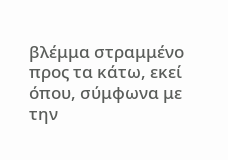βλέμμα στραμμένο προς τα κάτω, εκεί όπου, σύμφωνα με την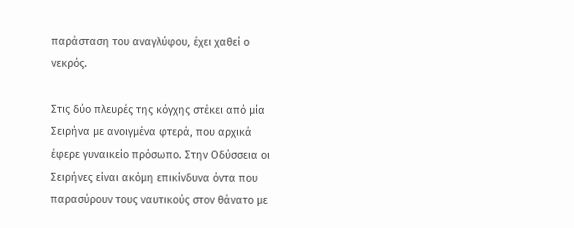παράσταση του αναγλύφου, έχει χαθεί ο νεκρός.

Στις δύο πλευρές της κόγχης στέκει από μία Σειρήνα με ανοιγμένα φτερά, που αρχικά έφερε γυναικείο πρόσωπο. Στην Οδύσσεια οι Σειρήνες είναι ακόμη επικίνδυνα όντα που παρασύρουν τους ναυτικούς στον θάνατο με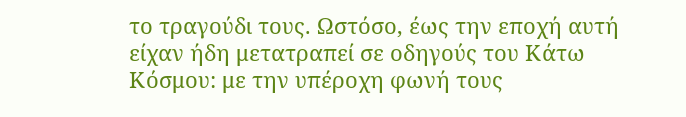το τραγούδι τους. Ωστόσο, έως την εποχή αυτή είχαν ήδη μετατραπεί σε οδηγούς του Κάτω Κόσμου: με την υπέροχη φωνή τους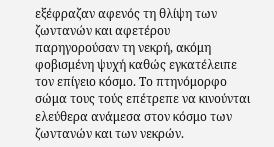εξέφραζαν αφενός τη θλίψη των ζωντανών και αφετέρου παρηγορούσαν τη νεκρή, ακόμη φοβισμένη ψυχή καθώς εγκατέλειπε τον επίγειο κόσμο. Το πτηνόμορφο σώμα τους τούς επέτρεπε να κινούνται ελεύθερα ανάμεσα στον κόσμο των ζωντανών και των νεκρών.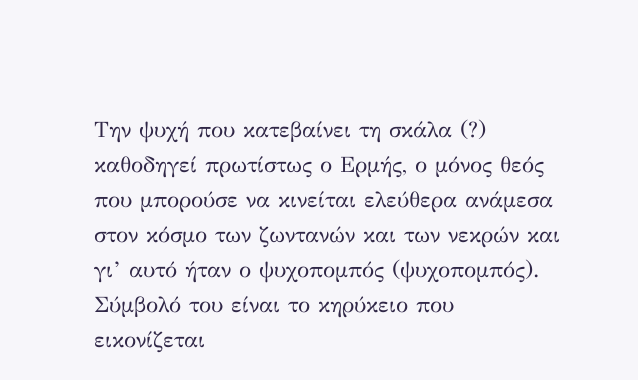Την ψυχή που κατεβαίνει τη σκάλα (?) καθοδηγεί πρωτίστως ο Ερμής, ο μόνος θεός που μπορούσε να κινείται ελεύθερα ανάμεσα στον κόσμο των ζωντανών και των νεκρών και γι’ αυτό ήταν ο ψυχοπομπός (ψυχοπομπός). Σύμβολό του είναι το κηρύκειο που εικονίζεται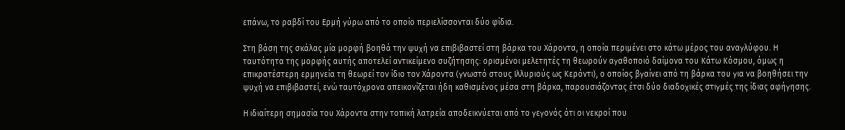επάνω, το ραβδί του Ερμή γύρω από το οποίο περιελίσσονται δύο φίδια.

Στη βάση της σκάλας μία μορφή βοηθά την ψυχή να επιβιβαστεί στη βάρκα του Χάροντα, η οποία περιμένει στο κάτω μέρος του αναγλύφου. Η ταυτότητα της μορφής αυτής αποτελεί αντικείμενο συζήτησης: ορισμένοι μελετητές τη θεωρούν αγαθοποιό δαίμονα του Κάτω Κόσμου, όμως η επικρατέστερη ερμηνεία τη θεωρεί τον ίδιο τον Χάροντα (γνωστό στους Ιλλυριούς ως Κερόντι), ο οποίος βγαίνει από τη βάρκα του για να βοηθήσει την ψυχή να επιβιβαστεί, ενώ ταυτόχρονα απεικονίζεται ήδη καθισμένος μέσα στη βάρκα, παρουσιάζοντας έτσι δύο διαδοχικές στιγμές της ίδιας αφήγησης.

Η ιδιαίτερη σημασία του Χάροντα στην τοπική λατρεία αποδεικνύεται από το γεγονός ότι οι νεκροί που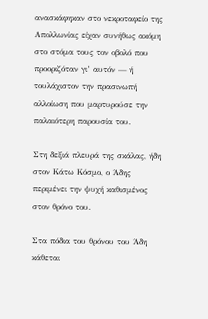ανασκάφηκαν στο νεκροταφείο της Απολλωνίας είχαν συνήθως ακόμη στο στόμα τους τον οβολό που προοριζόταν γι’ αυτόν — ή τουλάχιστον την πρασινωπή αλλοίωση που μαρτυρούσε την παλαιότερη παρουσία του.

Στη δεξιά πλευρά της σκάλας, ήδη στον Κάτω Κόσμο, ο Άδης περιμένει την ψυχή καθισμένος στον θρόνο του.

Στα πόδια του θρόνου του Άδη κάθεται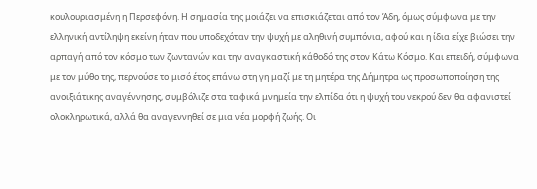κουλουριασμένη η Περσεφόνη. Η σημασία της μοιάζει να επισκιάζεται από τον Άδη, όμως σύμφωνα με την ελληνική αντίληψη εκείνη ήταν που υποδεχόταν την ψυχή με αληθινή συμπόνια, αφού και η ίδια είχε βιώσει την αρπαγή από τον κόσμο των ζωντανών και την αναγκαστική κάθοδό της στον Κάτω Κόσμο. Και επειδή, σύμφωνα με τον μύθο της, περνούσε το μισό έτος επάνω στη γη μαζί με τη μητέρα της Δήμητρα ως προσωποποίηση της ανοιξιάτικης αναγέννησης, συμβόλιζε στα ταφικά μνημεία την ελπίδα ότι η ψυχή του νεκρού δεν θα αφανιστεί ολοκληρωτικά, αλλά θα αναγεννηθεί σε μια νέα μορφή ζωής. Οι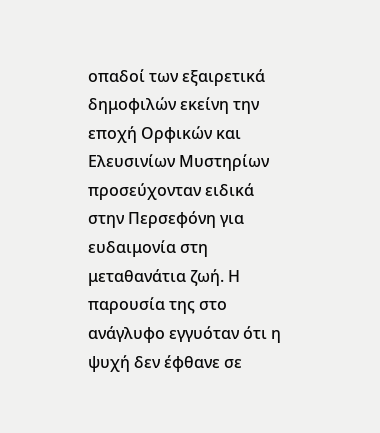οπαδοί των εξαιρετικά δημοφιλών εκείνη την εποχή Ορφικών και Ελευσινίων Μυστηρίων προσεύχονταν ειδικά στην Περσεφόνη για ευδαιμονία στη μεταθανάτια ζωή. Η παρουσία της στο ανάγλυφο εγγυόταν ότι η ψυχή δεν έφθανε σε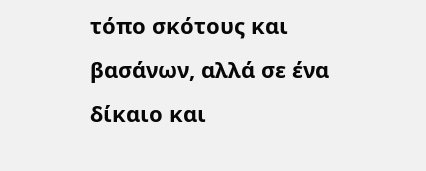τόπο σκότους και βασάνων, αλλά σε ένα δίκαιο και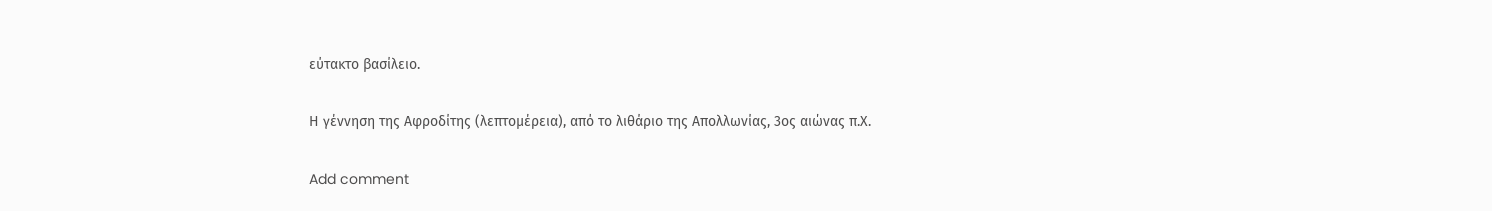εύτακτο βασίλειο.

Η γέννηση της Αφροδίτης (λεπτομέρεια), από το λιθάριο της Απολλωνίας, 3ος αιώνας π.Χ.

Add comment